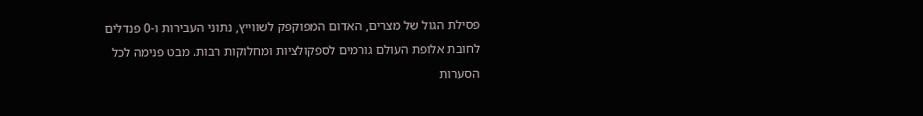פסילת הגול של מצרים, האדום המפוקפק לשווייץ, נתוני העבירות ו-0 פנדלים לחובת אלופת העולם גורמים לספקולציות ומחלוקות רבות. מבט פנימה לכל הסערות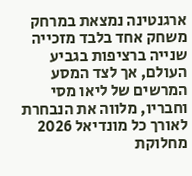ארגנטינה נמצאת במרחק משחק אחד בלבד מזכייה שנייה ברציפות בגביע העולם, אך לצד המסע המרשים של ליאו מסי וחבריו, מלווה את הנבחרת לאורך כל מונדיאל 2026 מחלוקת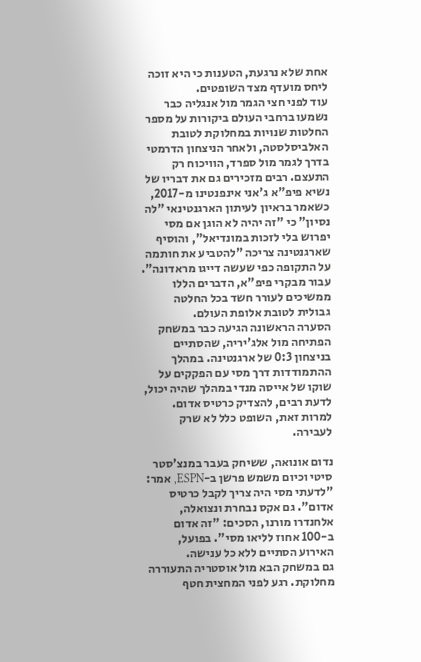אחת שלא נרגעת, הטענות כי היא זוכה ליחס מועדף מצד השופטים.
עוד לפני חצי הגמר מול אנגליה כבר נשמעו ברחבי העולם ביקורות על מספר החלטות שנויות במחלוקת לטובת האלביסלסטה, ולאחר הניצחון הדרמטי בדרך לגמר מול ספרד, הוויכוח רק התעצם. רבים מזכירים גם את דבריו של נשיא פיפ"א ג'אני אינפנטינו מ-2017, כשאמר בראיון לעיתון הארגנטינאי "לה נסיון" כי "זה יהיה לא הוגן אם מסי יפרוש בלי לזכות במונדיאל", והוסיף שארגנטינה צריכה "להטביע את חותמה על התקופה כפי שעשה דייגו מראדונה". עבור מבקרי פיפ"א, הדברים הללו ממשיכים לעורר חשד בכל החלטה גבולית לטובת אלופת העולם.
הסערה הראשונה הגיעה כבר במשחק הפתיחה מול אלג'יריה, שהסתיים בניצחון 0:3 של ארגנטינה. במהלך ההתמודדות דרך מסי עם הפקקים על שוקו של אייסה מנדי במהלך שהיה יכול, לדעת רבים, להצדיק כרטיס אדום. למרות זאת, השופט כלל לא שרק לעבירה.

נדום אונואה, ששיחק בעבר במנצ'סטר סיטי וכיום משמש פרשן ב-ESPN, אמר: "לדעתי מסי היה צריך לקבל כרטיס אדום". גם אקס נבחרת ונצואלה, אלחנדרו מורנו, הסכים: "זה אדום ב-100 אחוז לליאו מסי". בפועל, האירוע הסתיים ללא כל ענישה.
גם במשחק הבא מול אוסטריה התעוררה מחלוקת. רגע לפני המחצית חטף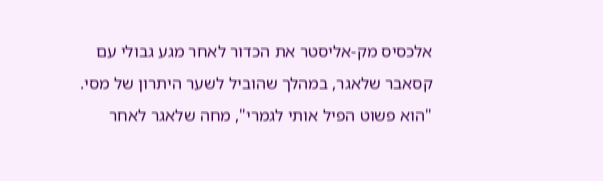אלכסיס מק-אליסטר את הכדור לאחר מגע גבולי עם קסאבר שלאגר, במהלך שהוביל לשער היתרון של מסי.
"הוא פשוט הפיל אותי לגמרי", מחה שלאגר לאחר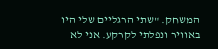המשחק. "שתי הרגליים שלי היו באוויר ונפלתי לקרקע. אני לא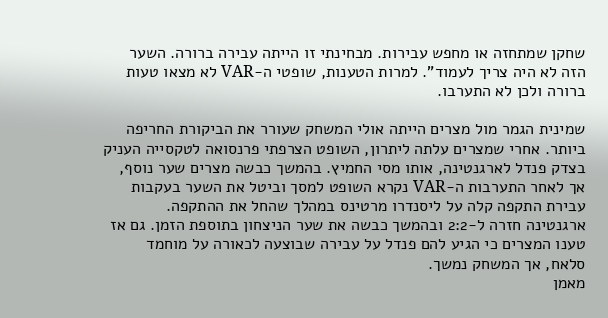שחקן שמתחזה או מחפש עבירות. מבחינתי זו הייתה עבירה ברורה. השער הזה לא היה צריך לעמוד". למרות הטענות, שופטי ה-VAR לא מצאו טעות ברורה ולכן לא התערבו.

שמינית הגמר מול מצרים הייתה אולי המשחק שעורר את הביקורת החריפה ביותר. אחרי שמצרים עלתה ליתרון, השופט הצרפתי פרנסואה לטקסייה העניק בצדק פנדל לארגנטינה, אותו מסי החמיץ. בהמשך כבשה מצרים שער נוסף, אך לאחר התערבות ה-VAR נקרא השופט למסך וביטל את השער בעקבות עבירת התקפה קלה על ליסנדרו מרטינס במהלך שהחל את ההתקפה.
ארגנטינה חזרה ל-2:2 ובהמשך כבשה את שער הניצחון בתוספת הזמן. גם אז טענו המצרים כי הגיע להם פנדל על עבירה שבוצעה לכאורה על מוחמד סלאח, אך המשחק נמשך.
מאמן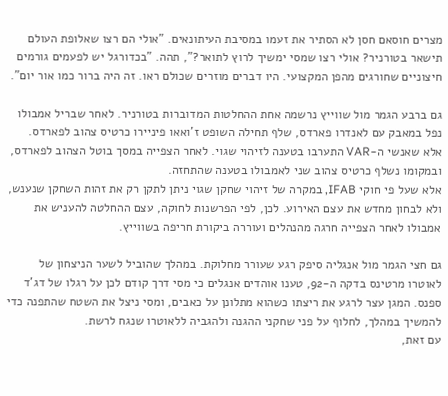מצרים חוסאם חסן לא הסתיר את זעמו במסיבת העיתונאים. "אולי הם רצו שאלופת העולם תישאר בטורניר? אולי רצו שמסי ימשיך לרוץ לתואר?", תהה. "בכדורגל יש לפעמים גורמים חיצוניים שחורגים מהפן המקצועי. היו דברים מוזרים שכולם ראו. זה היה ברור כמו אור יום".

גם ברבע הגמר מול שווייץ נרשמה אחת ההחלטות המדוברות בטורניר. לאחר שבריל אמבולו נפל במאבק עם לאנדרו פארדס, שלף תחילה השופט ז'ואאו פיניירו כרטיס צהוב לפארדס. אלא שאנשי ה-VAR התערבו בטענה לזיהוי שגוי. לאחר הצפייה במסך בוטל הצהוב לפארדס, ובמקומו נשלף כרטיס צהוב שני לאמבולו בטענה שהתחזה.
אלא שעל פי חוקי IFAB, במקרה של זיהוי שחקן שגוי ניתן לתקן רק את זהות השחקן שנענש, ולא לבחון מחדש את עצם האירוע. לכן, לפי הפרשנות לחוקה, עצם ההחלטה להעניש את אמבולו לאחר הצפייה חרגה מהנהלים ועוררה ביקורת חריפה בשווייץ.

גם חצי הגמר מול אנגליה סיפק רגע שעורר מחלוקת. במהלך שהוביל לשער הניצחון של לאוטרו מרטינס בדקה ה-92, טענו אוהדים אנגלים כי מסי דרך קודם לכן על רגלו של דג'ד ספנס. המגן עצר לרגע את ריצתו כשהוא מתלונן על כאבים, ומסי ניצל את השטח שהתפנה כדי להמשיך במהלך, לחלוף על פני שחקני ההגנה ולהגביה ללאוטרו שנגח לרשת.
עם זאת,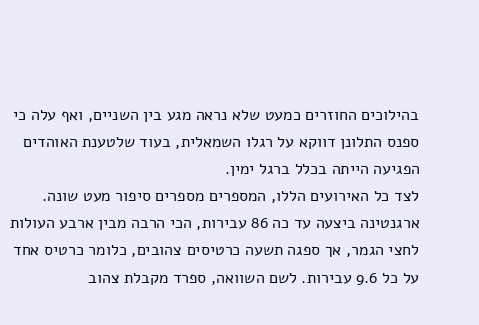בהילוכים החוזרים כמעט שלא נראה מגע בין השניים, ואף עלה כי ספנס התלונן דווקא על רגלו השמאלית, בעוד שלטענת האוהדים הפגיעה הייתה בכלל ברגל ימין.
לצד כל האירועים הללו, המספרים מספרים סיפור מעט שונה. ארגנטינה ביצעה עד כה 86 עבירות, הכי הרבה מבין ארבע העולות לחצי הגמר, אך ספגה תשעה כרטיסים צהובים, כלומר כרטיס אחד על כל 9.6 עבירות. לשם השוואה, ספרד מקבלת צהוב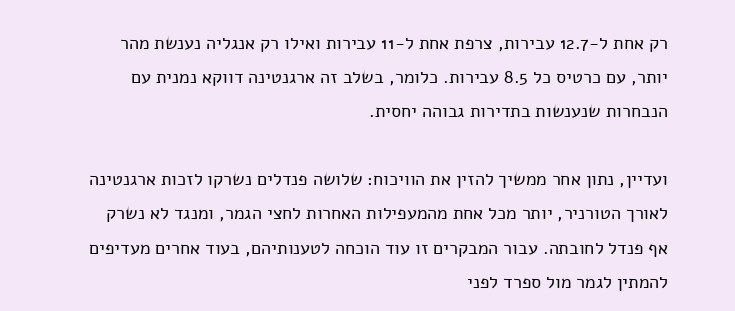רק אחת ל-12.7 עבירות, צרפת אחת ל-11 עבירות ואילו רק אנגליה נענשת מהר יותר, עם כרטיס כל 8.5 עבירות. כלומר, בשלב זה ארגנטינה דווקא נמנית עם הנבחרות שנענשות בתדירות גבוהה יחסית.

ועדיין, נתון אחר ממשיך להזין את הוויכוח: שלושה פנדלים נשרקו לזכות ארגנטינה לאורך הטורניר, יותר מכל אחת מהמעפילות האחרות לחצי הגמר, ומנגד לא נשרק אף פנדל לחובתה. עבור המבקרים זו עוד הוכחה לטענותיהם, בעוד אחרים מעדיפים להמתין לגמר מול ספרד לפני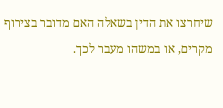שיחרצו את הדין בשאלה האם מדובר בצירוף מקרים, או במשהו מעבר לכך.